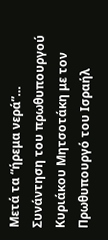Μετά τα “ήρεμα νερά”…
Συνάντηση του πρωθυπουργού Κυριάκου Μητσοτάκη με τον Πρωθυπουργό του Ισραήλ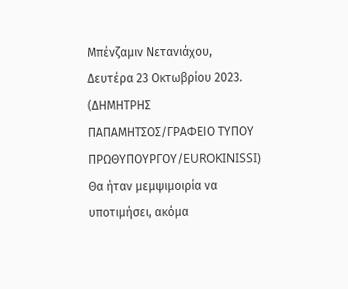Μπένζαμιν Νετανιάχου, Δευτέρα 23 Οκτωβρίου 2023. (ΔΗΜΗΤΡΗΣ ΠΑΠΑΜΗΤΣΟΣ/ΓΡΑΦΕΙΟ ΤΥΠΟΥ ΠΡΩΘΥΠΟΥΡΓΟΥ/EUROKINISSI)
Θα ήταν μεμψιμοιρία να υποτιμήσει, ακόμα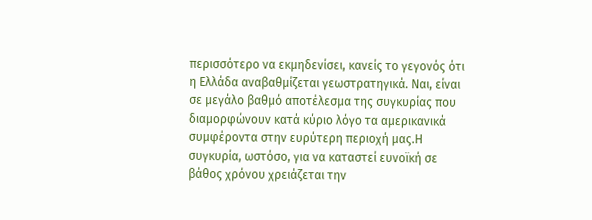περισσότερο να εκμηδενίσει, κανείς το γεγονός ότι η Ελλάδα αναβαθμίζεται γεωστρατηγικά. Ναι, είναι σε μεγάλο βαθμό αποτέλεσμα της συγκυρίας που διαμορφώνουν κατά κύριο λόγο τα αμερικανικά συμφέροντα στην ευρύτερη περιοχή μας.Η συγκυρία, ωστόσο, για να καταστεί ευνοϊκή σε βάθος χρόνου χρειάζεται την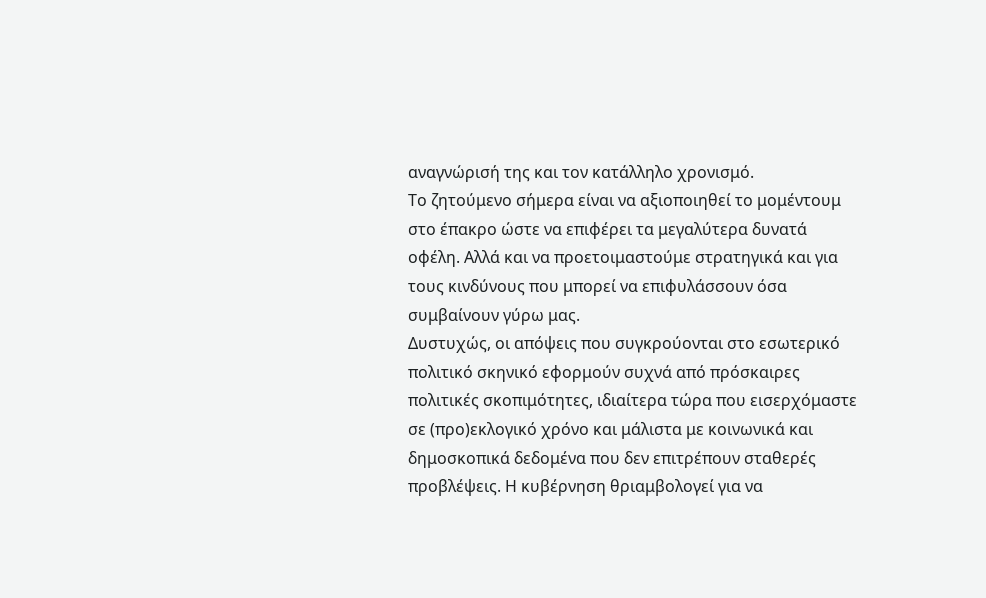αναγνώρισή της και τον κατάλληλο χρονισμό.
Το ζητούμενο σήμερα είναι να αξιοποιηθεί το μομέντουμ στο έπακρο ώστε να επιφέρει τα μεγαλύτερα δυνατά οφέλη. Αλλά και να προετοιμαστούμε στρατηγικά και για τους κινδύνους που μπορεί να επιφυλάσσουν όσα συμβαίνουν γύρω μας.
Δυστυχώς, οι απόψεις που συγκρούονται στο εσωτερικό πολιτικό σκηνικό εφορμούν συχνά από πρόσκαιρες πολιτικές σκοπιμότητες, ιδιαίτερα τώρα που εισερχόμαστε σε (προ)εκλογικό χρόνο και μάλιστα με κοινωνικά και δημοσκοπικά δεδομένα που δεν επιτρέπουν σταθερές προβλέψεις. Η κυβέρνηση θριαμβολογεί για να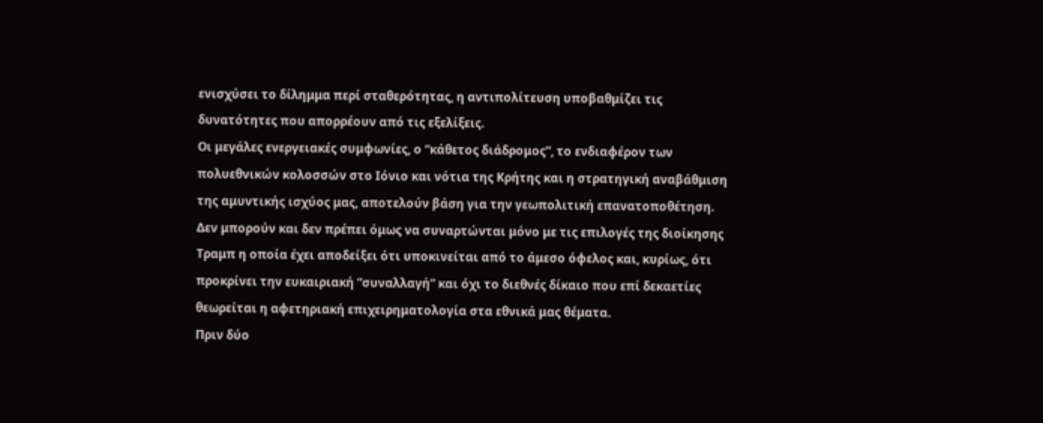ενισχύσει το δίλημμα περί σταθερότητας, η αντιπολίτευση υποβαθμίζει τις δυνατότητες που απορρέουν από τις εξελίξεις.
Οι μεγάλες ενεργειακές συμφωνίες, ο “κάθετος διάδρομος”, το ενδιαφέρον των πολυεθνικών κολοσσών στο Ιόνιο και νότια της Κρήτης και η στρατηγική αναβάθμιση της αμυντικής ισχύος μας, αποτελούν βάση για την γεωπολιτική επανατοποθέτηση. Δεν μπορούν και δεν πρέπει όμως να συναρτώνται μόνο με τις επιλογές της διοίκησης Τραμπ η οποία έχει αποδείξει ότι υποκινείται από το άμεσο όφελος και, κυρίως, ότι προκρίνει την ευκαιριακή “συναλλαγή” και όχι το διεθνές δίκαιο που επί δεκαετίες θεωρείται η αφετηριακή επιχειρηματολογία στα εθνικά μας θέματα.
Πριν δύο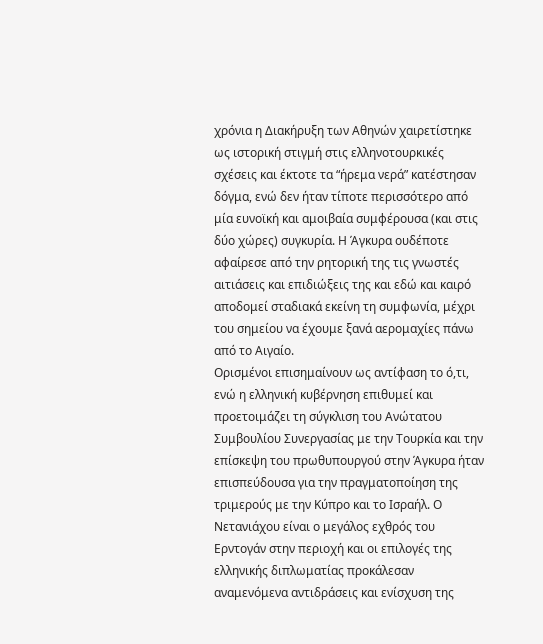χρόνια η Διακήρυξη των Αθηνών χαιρετίστηκε ως ιστορική στιγμή στις ελληνοτουρκικές σχέσεις και έκτοτε τα “ήρεμα νερά” κατέστησαν δόγμα, ενώ δεν ήταν τίποτε περισσότερο από μία ευνοϊκή και αμοιβαία συμφέρουσα (και στις δύο χώρες) συγκυρία. Η Άγκυρα ουδέποτε αφαίρεσε από την ρητορική της τις γνωστές αιτιάσεις και επιδιώξεις της και εδώ και καιρό αποδομεί σταδιακά εκείνη τη συμφωνία, μέχρι του σημείου να έχουμε ξανά αερομαχίες πάνω από το Αιγαίο.
Ορισμένοι επισημαίνουν ως αντίφαση το ό,τι, ενώ η ελληνική κυβέρνηση επιθυμεί και προετοιμάζει τη σύγκλιση του Ανώτατου Συμβουλίου Συνεργασίας με την Τουρκία και την επίσκεψη του πρωθυπουργού στην Άγκυρα ήταν επισπεύδουσα για την πραγματοποίηση της τριμερούς με την Κύπρο και το Ισραήλ. Ο Νετανιάχου είναι ο μεγάλος εχθρός του Ερντογάν στην περιοχή και οι επιλογές της ελληνικής διπλωματίας προκάλεσαν αναμενόμενα αντιδράσεις και ενίσχυση της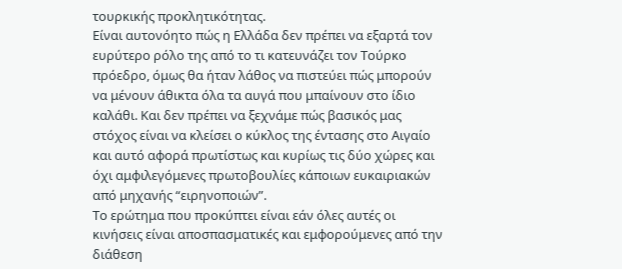τουρκικής προκλητικότητας.
Είναι αυτονόητο πώς η Ελλάδα δεν πρέπει να εξαρτά τον ευρύτερο ρόλο της από το τι κατευνάζει τον Τούρκο πρόεδρο, όμως θα ήταν λάθος να πιστεύει πώς μπορούν να μένουν άθικτα όλα τα αυγά που μπαίνουν στο ίδιο καλάθι. Και δεν πρέπει να ξεχνάμε πώς βασικός μας στόχος είναι να κλείσει ο κύκλος της έντασης στο Αιγαίο και αυτό αφορά πρωτίστως και κυρίως τις δύο χώρες και όχι αμφιλεγόμενες πρωτοβουλίες κάποιων ευκαιριακών από μηχανής “ειρηνοποιών”.
Το ερώτημα που προκύπτει είναι εάν όλες αυτές οι κινήσεις είναι αποσπασματικές και εμφορούμενες από την διάθεση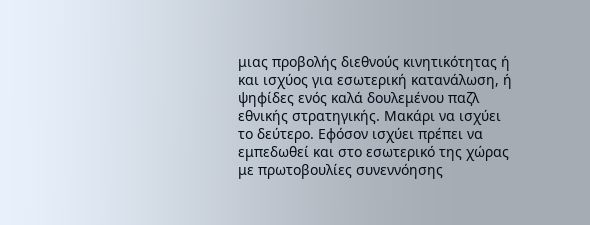μιας προβολής διεθνούς κινητικότητας ή και ισχύος για εσωτερική κατανάλωση, ή ψηφίδες ενός καλά δουλεμένου παζλ εθνικής στρατηγικής. Μακάρι να ισχύει το δεύτερο. Εφόσον ισχύει πρέπει να εμπεδωθεί και στο εσωτερικό της χώρας με πρωτοβουλίες συνεννόησης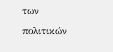των πολιτικών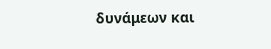δυνάμεων και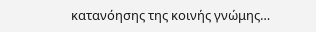κατανόησης της κοινής γνώμης…